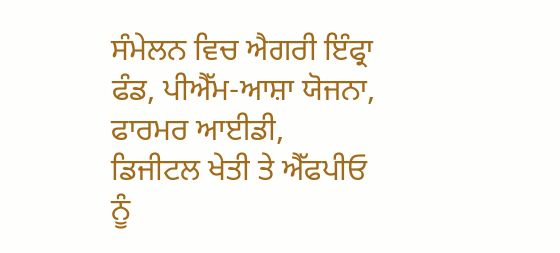ਸੰਮੇਲਨ ਵਿਚ ਐਗਰੀ ਇੰਫ੍ਰਾ ਫੰਡ, ਪੀਐੱਮ-ਆਸ਼ਾ ਯੋਜਨਾ, ਫਾਰਮਰ ਆਈਡੀ, ਡਿਜੀਟਲ ਖੇਤੀ ਤੇ ਐੱਫਪੀਓ ਨੂੰ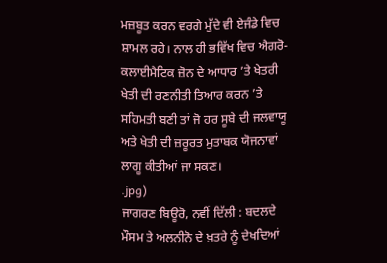ਮਜ਼ਬੂਤ ਕਰਨ ਵਰਗੇ ਮੁੱਦੇ ਵੀ ਏਜੰਡੇ ਵਿਚ ਸ਼ਾਮਲ ਰਹੇ। ਨਾਲ ਹੀ ਭਵਿੱਖ ਵਿਚ ਐਗਰੋ-ਕਲਾਈਮੈਟਿਕ ਜ਼ੋਨ ਦੇ ਆਧਾਰ ’ਤੇ ਖੇਤਰੀ ਖੇਤੀ ਦੀ ਰਣਨੀਤੀ ਤਿਆਰ ਕਰਨ ’ਤੇ ਸਹਿਮਤੀ ਬਣੀ ਤਾਂ ਜੋ ਹਰ ਸੂਬੇ ਦੀ ਜਲਵਾਯੂ ਅਤੇ ਖੇਤੀ ਦੀ ਜ਼ਰੂਰਤ ਮੁਤਾਬਕ ਯੋਜਨਾਵਾਂ ਲਾਗੂ ਕੀਤੀਆਂ ਜਾ ਸਕਣ।
.jpg)
ਜਾਗਰਣ ਬਿਊਰੋ, ਨਵੀਂ ਦਿੱਲੀ : ਬਦਲਦੇ ਮੌਸਮ ਤੇ ਅਲਨੀਨੋ ਦੇ ਖ਼ਤਰੇ ਨੂੰ ਦੇਖਦਿਆਂ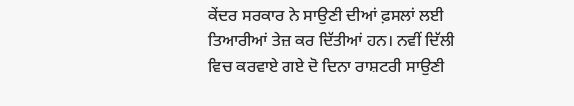ਕੇਂਦਰ ਸਰਕਾਰ ਨੇ ਸਾਉਣੀ ਦੀਆਂ ਫ਼ਸਲਾਂ ਲਈ ਤਿਆਰੀਆਂ ਤੇਜ਼ ਕਰ ਦਿੱਤੀਆਂ ਹਨ। ਨਵੀਂ ਦਿੱਲੀ ਵਿਚ ਕਰਵਾਏ ਗਏ ਦੋ ਦਿਨਾ ਰਾਸ਼ਟਰੀ ਸਾਉਣੀ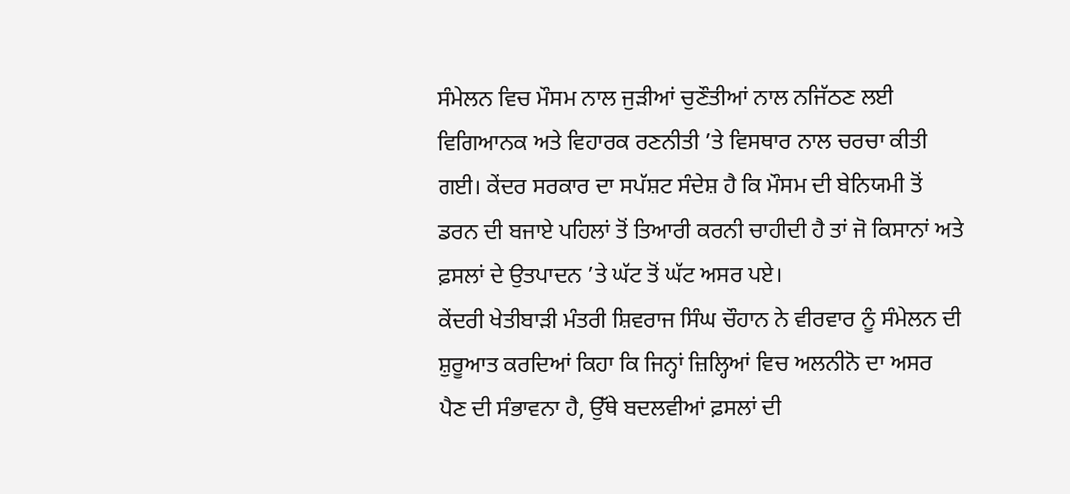ਸੰਮੇਲਨ ਵਿਚ ਮੌਸਮ ਨਾਲ ਜੁੜੀਆਂ ਚੁਣੌਤੀਆਂ ਨਾਲ ਨਜਿੱਠਣ ਲਈ ਵਿਗਿਆਨਕ ਅਤੇ ਵਿਹਾਰਕ ਰਣਨੀਤੀ ’ਤੇ ਵਿਸਥਾਰ ਨਾਲ ਚਰਚਾ ਕੀਤੀ ਗਈ। ਕੇਂਦਰ ਸਰਕਾਰ ਦਾ ਸਪੱਸ਼ਟ ਸੰਦੇਸ਼ ਹੈ ਕਿ ਮੌਸਮ ਦੀ ਬੇਨਿਯਮੀ ਤੋਂ ਡਰਨ ਦੀ ਬਜਾਏ ਪਹਿਲਾਂ ਤੋਂ ਤਿਆਰੀ ਕਰਨੀ ਚਾਹੀਦੀ ਹੈ ਤਾਂ ਜੋ ਕਿਸਾਨਾਂ ਅਤੇ ਫ਼ਸਲਾਂ ਦੇ ਉਤਪਾਦਨ ’ਤੇ ਘੱਟ ਤੋਂ ਘੱਟ ਅਸਰ ਪਏ।
ਕੇਂਦਰੀ ਖੇਤੀਬਾੜੀ ਮੰਤਰੀ ਸ਼ਿਵਰਾਜ ਸਿੰਘ ਚੌਹਾਨ ਨੇ ਵੀਰਵਾਰ ਨੂੰ ਸੰਮੇਲਨ ਦੀ ਸ਼ੁਰੂਆਤ ਕਰਦਿਆਂ ਕਿਹਾ ਕਿ ਜਿਨ੍ਹਾਂ ਜ਼ਿਲ੍ਹਿਆਂ ਵਿਚ ਅਲਨੀਨੋ ਦਾ ਅਸਰ ਪੈਣ ਦੀ ਸੰਭਾਵਨਾ ਹੈ, ਉੱਥੇ ਬਦਲਵੀਆਂ ਫ਼ਸਲਾਂ ਦੀ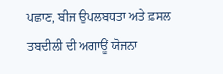ਪਛਾਣ, ਬੀਜ ਉਪਲਬਧਤਾ ਅਤੇ ਫ਼ਸਲ ਤਬਦੀਲੀ ਦੀ ਅਗਾਊਂ ਯੋਜਨਾ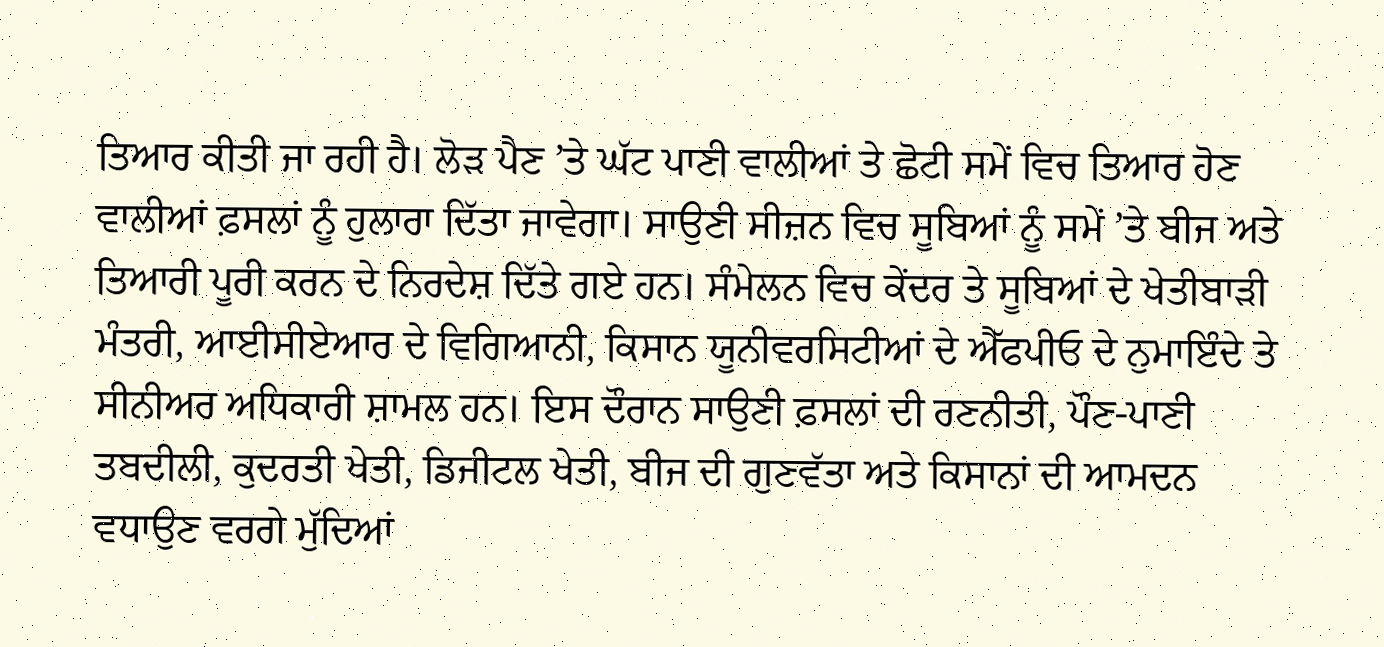ਤਿਆਰ ਕੀਤੀ ਜਾ ਰਹੀ ਹੈ। ਲੋੜ ਪੈਣ ’ਤੇ ਘੱਟ ਪਾਣੀ ਵਾਲੀਆਂ ਤੇ ਛੋਟੀ ਸਮੇਂ ਵਿਚ ਤਿਆਰ ਹੋਣ ਵਾਲੀਆਂ ਫ਼ਸਲਾਂ ਨੂੰ ਹੁਲਾਰਾ ਦਿੱਤਾ ਜਾਵੇਗਾ। ਸਾਉਣੀ ਸੀਜ਼ਨ ਵਿਚ ਸੂਬਿਆਂ ਨੂੰ ਸਮੇਂ ’ਤੇ ਬੀਜ ਅਤੇ ਤਿਆਰੀ ਪੂਰੀ ਕਰਨ ਦੇ ਨਿਰਦੇਸ਼ ਦਿੱਤੇ ਗਏ ਹਨ। ਸੰਮੇਲਨ ਵਿਚ ਕੇਂਦਰ ਤੇ ਸੂਬਿਆਂ ਦੇ ਖੇਤੀਬਾੜੀ ਮੰਤਰੀ, ਆਈਸੀਏਆਰ ਦੇ ਵਿਗਿਆਨੀ, ਕਿਸਾਨ ਯੂਨੀਵਰਸਿਟੀਆਂ ਦੇ ਐੱਫਪੀਓ ਦੇ ਨੁਮਾਇੰਦੇ ਤੇ ਸੀਨੀਅਰ ਅਧਿਕਾਰੀ ਸ਼ਾਮਲ ਹਨ। ਇਸ ਦੌਰਾਨ ਸਾਉਣੀ ਫ਼ਸਲਾਂ ਦੀ ਰਣਨੀਤੀ, ਪੌਣ-ਪਾਣੀ ਤਬਦੀਲੀ, ਕੁਦਰਤੀ ਖੇਤੀ, ਡਿਜੀਟਲ ਖੇਤੀ, ਬੀਜ ਦੀ ਗੁਣਵੱਤਾ ਅਤੇ ਕਿਸਾਨਾਂ ਦੀ ਆਮਦਨ ਵਧਾਉਣ ਵਰਗੇ ਮੁੱਦਿਆਂ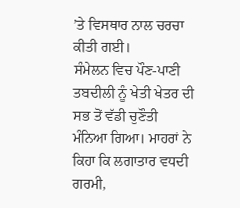’ਤੇ ਵਿਸਥਾਰ ਨਾਲ ਚਰਚਾ ਕੀਤੀ ਗਈ।
ਸੰਮੇਲਨ ਵਿਚ ਪੌਣ-ਪਾਣੀ ਤਬਦੀਲੀ ਨੂੰ ਖੇਤੀ ਖੇਤਰ ਦੀ ਸਭ ਤੋਂ ਵੱਡੀ ਚੁਣੌਤੀ ਮੰਨਿਆ ਗਿਆ। ਮਾਹਰਾਂ ਨੇ ਕਿਹਾ ਕਿ ਲਗਾਤਾਰ ਵਧਦੀ ਗਰਮੀ,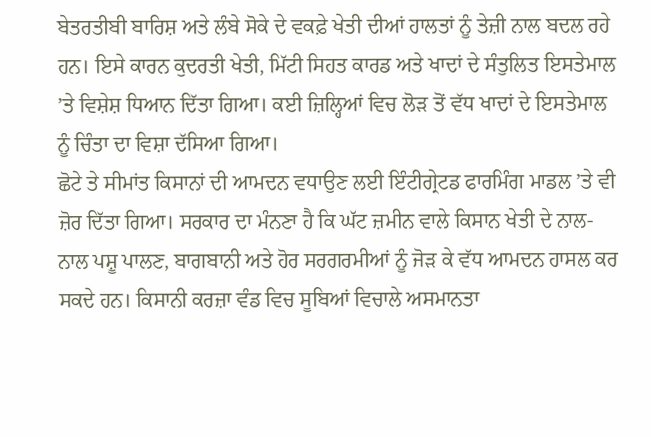ਬੇਤਰਤੀਬੀ ਬਾਰਿਸ਼ ਅਤੇ ਲੰਬੇ ਸੋਕੇ ਦੇ ਵਕਫ਼ੇ ਖੇਤੀ ਦੀਆਂ ਹਾਲਤਾਂ ਨੂੰ ਤੇਜ਼ੀ ਨਾਲ ਬਦਲ ਰਹੇ ਹਨ। ਇਸੇ ਕਾਰਨ ਕੁਦਰਤੀ ਖੇਤੀ, ਮਿੱਟੀ ਸਿਹਤ ਕਾਰਡ ਅਤੇ ਖਾਦਾਂ ਦੇ ਸੰਤੁਲਿਤ ਇਸਤੇਮਾਲ ’ਤੇ ਵਿਸ਼ੇਸ਼ ਧਿਆਨ ਦਿੱਤਾ ਗਿਆ। ਕਈ ਜ਼ਿਲ੍ਹਿਆਂ ਵਿਚ ਲੋੜ ਤੋਂ ਵੱਧ ਖਾਦਾਂ ਦੇ ਇਸਤੇਮਾਲ ਨੂੰ ਚਿੰਤਾ ਦਾ ਵਿਸ਼ਾ ਦੱਸਿਆ ਗਿਆ।
ਛੋਟੇ ਤੇ ਸੀਮਾਂਤ ਕਿਸਾਨਾਂ ਦੀ ਆਮਦਨ ਵਧਾਉਣ ਲਈ ਇੰਟੀਗ੍ਰੇਟਡ ਫਾਰਮਿੰਗ ਮਾਡਲ ’ਤੇ ਵੀ ਜ਼ੋਰ ਦਿੱਤਾ ਗਿਆ। ਸਰਕਾਰ ਦਾ ਮੰਨਣਾ ਹੈ ਕਿ ਘੱਟ ਜ਼ਮੀਨ ਵਾਲੇ ਕਿਸਾਨ ਖੇਤੀ ਦੇ ਨਾਲ-ਨਾਲ ਪਸ਼ੂ ਪਾਲਣ, ਬਾਗਬਾਨੀ ਅਤੇ ਹੋਰ ਸਰਗਰਮੀਆਂ ਨੂੰ ਜੋੜ ਕੇ ਵੱਧ ਆਮਦਨ ਹਾਸਲ ਕਰ ਸਕਦੇ ਹਨ। ਕਿਸਾਨੀ ਕਰਜ਼ਾ ਵੰਡ ਵਿਚ ਸੂਬਿਆਂ ਵਿਚਾਲੇ ਅਸਮਾਨਤਾ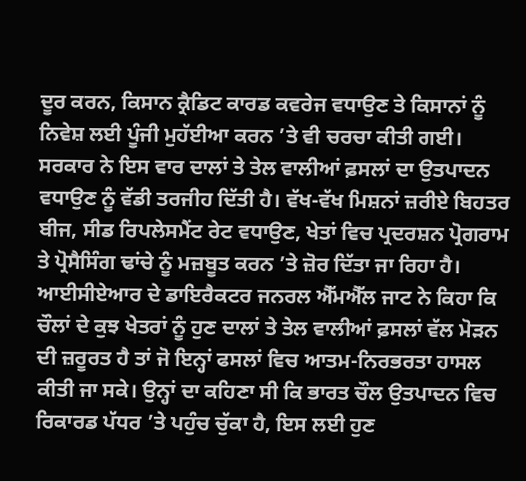ਦੂਰ ਕਰਨ, ਕਿਸਾਨ ਕ੍ਰੈਡਿਟ ਕਾਰਡ ਕਵਰੇਜ ਵਧਾਉਣ ਤੇ ਕਿਸਾਨਾਂ ਨੂੰ ਨਿਵੇਸ਼ ਲਈ ਪੂੰਜੀ ਮੁਹੱਈਆ ਕਰਨ ’ਤੇ ਵੀ ਚਰਚਾ ਕੀਤੀ ਗਈ।
ਸਰਕਾਰ ਨੇ ਇਸ ਵਾਰ ਦਾਲਾਂ ਤੇ ਤੇਲ ਵਾਲੀਆਂ ਫ਼ਸਲਾਂ ਦਾ ਉਤਪਾਦਨ ਵਧਾਉਣ ਨੂੰ ਵੱਡੀ ਤਰਜੀਹ ਦਿੱਤੀ ਹੈ। ਵੱਖ-ਵੱਖ ਮਿਸ਼ਨਾਂ ਜ਼ਰੀਏ ਬਿਹਤਰ ਬੀਜ, ਸੀਡ ਰਿਪਲੇਸਮੈਂਟ ਰੇਟ ਵਧਾਉਣ, ਖੇਤਾਂ ਵਿਚ ਪ੍ਰਦਰਸ਼ਨ ਪ੍ਰੋਗਰਾਮ ਤੇ ਪ੍ਰੋਸੈਸਿੰਗ ਢਾਂਚੇ ਨੂੰ ਮਜ਼ਬੂਤ ਕਰਨ ’ਤੇ ਜ਼ੋਰ ਦਿੱਤਾ ਜਾ ਰਿਹਾ ਹੈ। ਆਈਸੀਏਆਰ ਦੇ ਡਾਇਰੈਕਟਰ ਜਨਰਲ ਐੱਮਐੱਲ ਜਾਟ ਨੇ ਕਿਹਾ ਕਿ ਚੌਲਾਂ ਦੇ ਕੁਝ ਖੇਤਰਾਂ ਨੂੰ ਹੁਣ ਦਾਲਾਂ ਤੇ ਤੇਲ ਵਾਲੀਆਂ ਫ਼ਸਲਾਂ ਵੱਲ ਮੋੜਨ ਦੀ ਜ਼ਰੂਰਤ ਹੈ ਤਾਂ ਜੋ ਇਨ੍ਹਾਂ ਫਸਲਾਂ ਵਿਚ ਆਤਮ-ਨਿਰਭਰਤਾ ਹਾਸਲ ਕੀਤੀ ਜਾ ਸਕੇ। ਉਨ੍ਹਾਂ ਦਾ ਕਹਿਣਾ ਸੀ ਕਿ ਭਾਰਤ ਚੌਲ ਉਤਪਾਦਨ ਵਿਚ ਰਿਕਾਰਡ ਪੱਧਰ ’ਤੇ ਪਹੁੰਚ ਚੁੱਕਾ ਹੈ, ਇਸ ਲਈ ਹੁਣ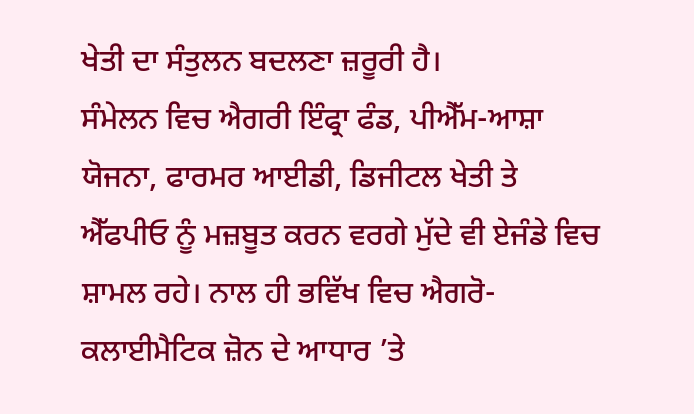ਖੇਤੀ ਦਾ ਸੰਤੁਲਨ ਬਦਲਣਾ ਜ਼ਰੂਰੀ ਹੈ।
ਸੰਮੇਲਨ ਵਿਚ ਐਗਰੀ ਇੰਫ੍ਰਾ ਫੰਡ, ਪੀਐੱਮ-ਆਸ਼ਾ ਯੋਜਨਾ, ਫਾਰਮਰ ਆਈਡੀ, ਡਿਜੀਟਲ ਖੇਤੀ ਤੇ ਐੱਫਪੀਓ ਨੂੰ ਮਜ਼ਬੂਤ ਕਰਨ ਵਰਗੇ ਮੁੱਦੇ ਵੀ ਏਜੰਡੇ ਵਿਚ ਸ਼ਾਮਲ ਰਹੇ। ਨਾਲ ਹੀ ਭਵਿੱਖ ਵਿਚ ਐਗਰੋ-ਕਲਾਈਮੈਟਿਕ ਜ਼ੋਨ ਦੇ ਆਧਾਰ ’ਤੇ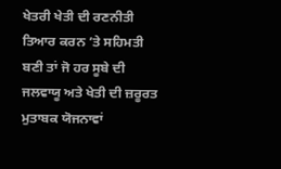ਖੇਤਰੀ ਖੇਤੀ ਦੀ ਰਣਨੀਤੀ ਤਿਆਰ ਕਰਨ ’ਤੇ ਸਹਿਮਤੀ ਬਣੀ ਤਾਂ ਜੋ ਹਰ ਸੂਬੇ ਦੀ ਜਲਵਾਯੂ ਅਤੇ ਖੇਤੀ ਦੀ ਜ਼ਰੂਰਤ ਮੁਤਾਬਕ ਯੋਜਨਾਵਾਂ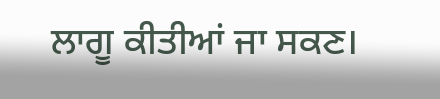ਲਾਗੂ ਕੀਤੀਆਂ ਜਾ ਸਕਣ।